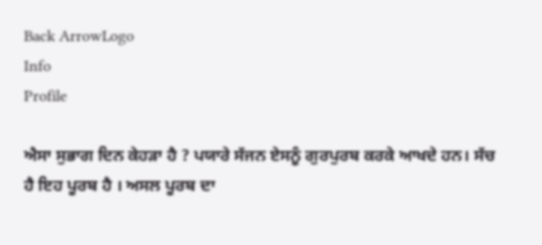Back ArrowLogo
Info
Profile

ਐਸਾ ਸੁਭਾਗ ਦਿਨ ਕੇਹੜਾ ਹੈ ? ਪਯਾਰੇ ਸੱਜਨ ਏਸਨੂੰ ਗੁਰਪੁਰਬ ਕਰਕੇ ਆਖਦੇ ਹਨ। ਸੱਚ ਹੈ ਇਹ ਪੂਰਬ ਹੈ । ਅਸਲ ਪੂਰਬ ਦਾ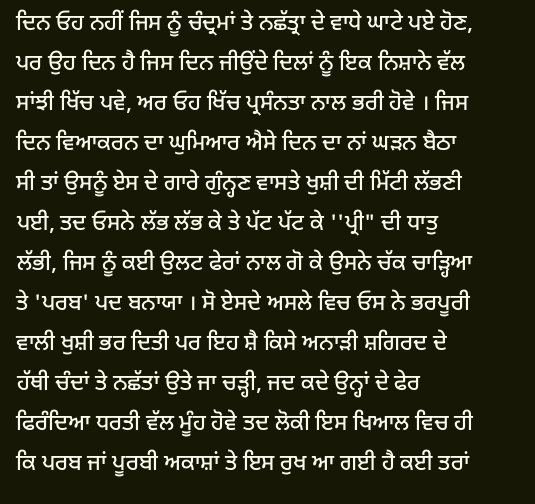ਦਿਨ ਓਹ ਨਹੀਂ ਜਿਸ ਨੂੰ ਚੰਦ੍ਰਮਾਂ ਤੇ ਨਛੱਤ੍ਰਾ ਦੇ ਵਾਧੇ ਘਾਟੇ ਪਏ ਹੋਣ, ਪਰ ਉਹ ਦਿਨ ਹੈ ਜਿਸ ਦਿਨ ਜੀਉਂਦੇ ਦਿਲਾਂ ਨੂੰ ਇਕ ਨਿਸ਼ਾਨੇ ਵੱਲ ਸਾਂਝੀ ਖਿੱਚ ਪਵੇ, ਅਰ ਓਹ ਖਿੱਚ ਪ੍ਰਸੰਨਤਾ ਨਾਲ ਭਰੀ ਹੋਵੇ । ਜਿਸ ਦਿਨ ਵਿਆਕਰਨ ਦਾ ਘੁਮਿਆਰ ਐਸੇ ਦਿਨ ਦਾ ਨਾਂ ਘੜਨ ਬੈਠਾ ਸੀ ਤਾਂ ਉਸਨੂੰ ਏਸ ਦੇ ਗਾਰੇ ਗੁੰਨ੍ਹਣ ਵਾਸਤੇ ਖੁਸ਼ੀ ਦੀ ਮਿੱਟੀ ਲੱਭਣੀ ਪਈ, ਤਦ ਓਸਨੇ ਲੱਭ ਲੱਭ ਕੇ ਤੇ ਪੱਟ ਪੱਟ ਕੇ ''ਪ੍ਰੀ" ਦੀ ਧਾਤੁ ਲੱਭੀ, ਜਿਸ ਨੂੰ ਕਈ ਉਲਟ ਫੇਰਾਂ ਨਾਲ ਗੋ ਕੇ ਉਸਨੇ ਚੱਕ ਚਾੜ੍ਹਿਆ ਤੇ 'ਪਰਬ' ਪਦ ਬਨਾਯਾ । ਸੋ ਏਸਦੇ ਅਸਲੇ ਵਿਚ ਓਸ ਨੇ ਭਰਪੂਰੀ ਵਾਲੀ ਖੁਸ਼ੀ ਭਰ ਦਿਤੀ ਪਰ ਇਹ ਸ਼ੈ ਕਿਸੇ ਅਨਾੜੀ ਸ਼ਗਿਰਦ ਦੇ ਹੱਥੀ ਚੰਦਾਂ ਤੇ ਨਛੱਤਾਂ ਉਤੇ ਜਾ ਚੜ੍ਹੀ, ਜਦ ਕਦੇ ਉਨ੍ਹਾਂ ਦੇ ਫੇਰ ਫਿਰੰਦਿਆ ਧਰਤੀ ਵੱਲ ਮੂੰਹ ਹੋਵੇ ਤਦ ਲੋਕੀ ਇਸ ਖਿਆਲ ਵਿਚ ਹੀ ਕਿ ਪਰਬ ਜਾਂ ਪੂਰਬੀ ਅਕਾਸ਼ਾਂ ਤੇ ਇਸ ਰੁਖ ਆ ਗਈ ਹੈ ਕਈ ਤਰਾਂ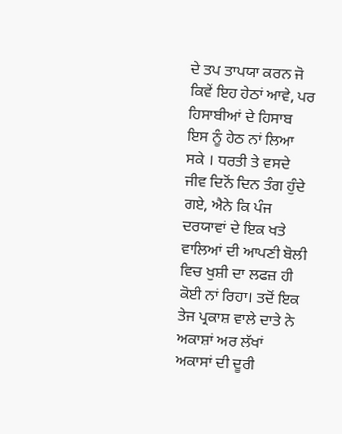ਦੇ ਤਪ ਤਾਪਯਾ ਕਰਨ ਜੋ ਕਿਵੇਂ ਇਹ ਹੇਠਾਂ ਆਵੇ, ਪਰ ਹਿਸਾਬੀਆਂ ਦੇ ਹਿਸਾਬ ਇਸ ਨੂੰ ਹੇਠ ਨਾਂ ਲਿਆ ਸਕੇ । ਧਰਤੀ ਤੇ ਵਸਦੇ ਜੀਵ ਦਿਨੋਂ ਦਿਨ ਤੰਗ ਹੁੰਦੇ ਗਏ, ਐਨੇ ਕਿ ਪੰਜ ਦਰਯਾਵਾਂ ਦੇ ਇਕ ਖਤੇ ਵਾਲਿਆਂ ਦੀ ਆਪਣੀ ਬੋਲੀ ਵਿਚ ਖੁਸ਼ੀ ਦਾ ਲਫਜ਼ ਹੀ ਕੋਈ ਨਾਂ ਰਿਹਾ। ਤਦੋਂ ਇਕ ਤੇਜ ਪ੍ਰਕਾਸ਼ ਵਾਲੇ ਦਾਤੇ ਨੇ ਅਕਾਸ਼ਾਂ ਅਰ ਲੱਖਾਂ ਅਕਾਸਾਂ ਦੀ ਦੂਰੀ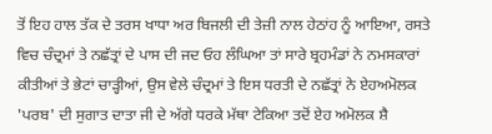ਤੋਂ ਇਹ ਹਾਲ ਤੱਕ ਦੇ ਤਰਸ ਖਾਧਾ ਅਰ ਬਿਜਲੀ ਦੀ ਤੇਜ਼ੀ ਨਾਲ ਹੇਠਾਂਹ ਨੂੰ ਆਇਆ, ਰਸਤੇ ਵਿਚ ਚੰਦ੍ਰਮਾਂ ਤੇ ਨਛੱਤ੍ਰਾਂ ਦੇ ਪਾਸ ਦੀ ਜਦ ਓਹ ਲੰਘਿਆ ਤਾਂ ਸਾਰੇ ਬ੍ਰਹਮੰਡਾਂ ਨੇ ਨਮਸਕਾਰਾਂ ਕੀਤੀਆਂ ਤੇ ਭੇਟਾਂ ਚਾੜ੍ਹੀਆਂ, ਉਸ ਵੇਲੇ ਚੰਦ੍ਰਮਾਂ ਤੇ ਇਸ ਧਰਤੀ ਦੇ ਨਛੱਤ੍ਰਾਂ ਨੇ ਏਹਅਮੋਲਕ 'ਪਰਬ' ਦੀ ਸੁਗਾਤ ਦਾਤਾ ਜੀ ਦੇ ਅੱਗੇ ਧਰਕੇ ਮੱਥਾ ਟੇਕਿਆ ਤਦੋਂ ਏਹ ਅਮੋਲਕ ਸ਼ੈ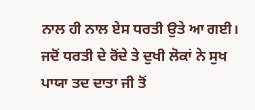ਨਾਲ ਹੀ ਨਾਲ ਏਸ ਧਰਤੀ ਉਤੇ ਆ ਗਈ। ਜਦੋਂ ਧਰਤੀ ਦੇ ਰੋਂਦੇ ਤੇ ਦੁਖੀ ਲੋਕਾਂ ਨੇ ਸੁਖ ਪਾਯਾ ਤਦ ਦਾਤਾ ਜੀ ਤੋਂ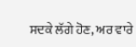ਸਦਕੇ ਲੱਗੇ ਹੋਣ, ਅਰ ਵਾਰੇ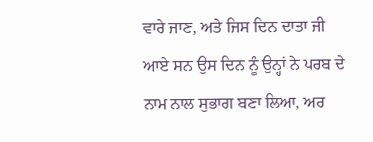ਵਾਰੇ ਜਾਣ, ਅਤੇ ਜਿਸ ਦਿਨ ਦਾਤਾ ਜੀ ਆਏ ਸਨ ਉਸ ਦਿਨ ਨੂੰ ਉਨ੍ਹਾਂ ਨੇ ਪਰਬ ਦੇ ਨਾਮ ਨਾਲ ਸੁਭਾਗ ਬਣਾ ਲਿਆ, ਅਰ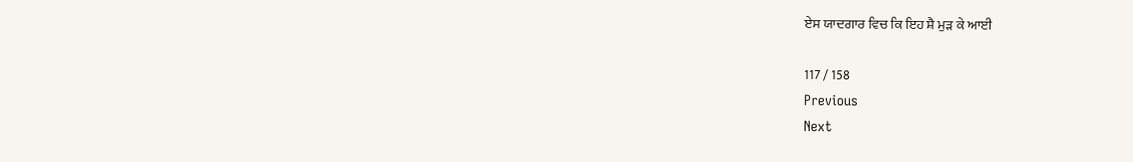ਏਸ ਯਾਦਗਾਰ ਵਿਚ ਕਿ ਇਹ ਸ਼ੈ ਮੁੜ ਕੇ ਆਈ

117 / 158
Previous
Next